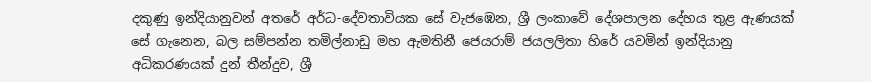දකුණු ඉන්දියානුවන් අතරේ අර්ධ-දේවතාවියක සේ වැජඹෙන, ශ්‍රී ලංකාවේ දේශපාලන දේහය තුළ ඇණයක් සේ ගැනෙන, බල සම්පන්න තමිල්නාඩු මහ ඇමතිනී ජෙයරාම් ජයලලිතා හිරේ යවමින් ඉන්දියානු අධිකරණයක් දුන් තීන්දුව, ශ්‍රී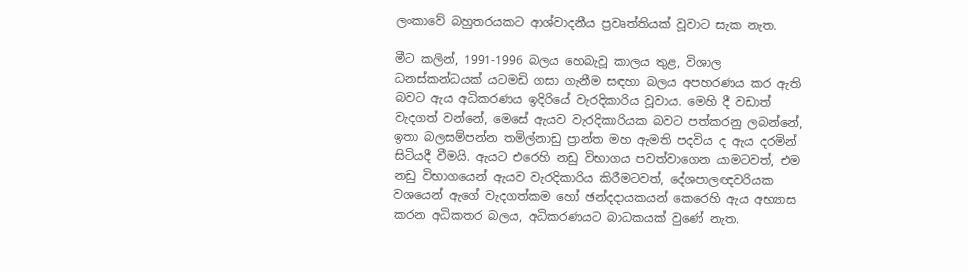ලංකාවේ බහුතරයකට ආශ්වාදනීය ප්‍රවෘත්තියක් වූවාට සැක නැත.

මීට කලින්, 1991-1996 බලය හෙබැවූ කාලය තුළ, විශාල ධනස්කන්ධයක් යටමඩි ගසා ගැනීම සඳහා බලය අපහරණය කර ඇති බවට ඇය අධිකරණය ඉදිරියේ වැරදිකාරිය වූවාය. මෙහි දී වඩාත් වැදගත් වන්නේ, මෙසේ ඇයව වැරදිකාරියක බවට පත්කරනු ලබන්නේ, ඉතා බලසම්පන්න තමිල්නාඩු ප්‍රාන්ත මහ ඇමති පදවිය ද ඇය දරමින් සිටියදී වීමයි. ඇයට එරෙහි නඩු විභාගය පවත්වාගෙන යාමටවත්, එම නඩු විභාගයෙන් ඇයව වැරදිකාරිය කිරීමටවත්, දේශපාලඥවරියක වශයෙන් ඇගේ වැදගත්කම හෝ ඡන්දදායකයන් කෙරෙහි ඇය අභ්‍යාස කරන අධිකතර බලය, අධිකරණයට බාධකයක් වුණේ නැත.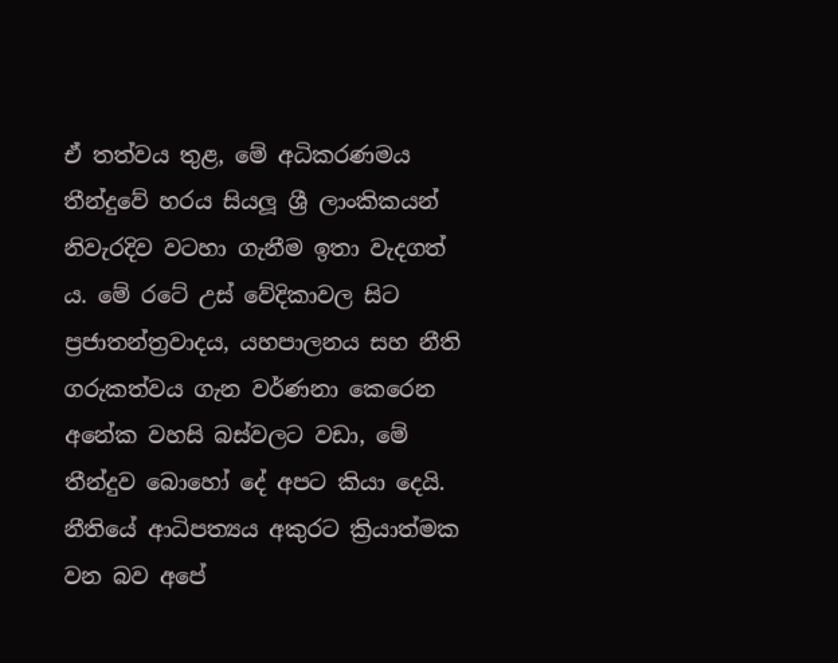ඒ තත්වය තුළ, මේ අධිකරණමය තීන්දුවේ හරය සියලූ ශ්‍රී ලාංකිකයන් නිවැරදිව වටහා ගැනීම ඉතා වැදගත් ය. මේ රටේ උස් වේදිකාවල සිට ප්‍රජාතන්ත්‍රවාදය, යහපාලනය සහ නීති ගරුකත්වය ගැන වර්ණනා කෙරෙන අනේක වහසි බස්වලට වඩා, මේ තීන්දුව බොහෝ දේ අපට කියා දෙයි. නීතියේ ආධිපත්‍යය අකුරට ක්‍රියාත්මක වන බව අපේ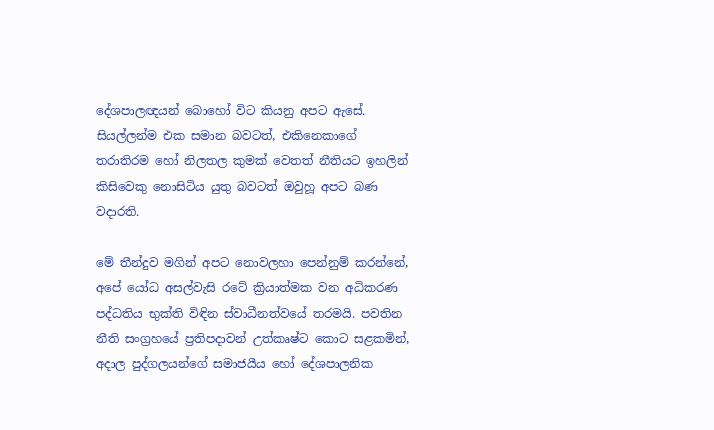දේශපාලඥයන් බොහෝ විට කියනු අපට ඇසේ. සියල්ලන්ම එක සමාන බවටත්, එකිනෙකාගේ තරාතිරම හෝ නිලතල කුමක් වෙතත් නීතියට ඉහලින් කිසිවෙකු නොසිටිය යුතු බවටත් ඔවුහූ අපට බණ වදාරති.

මේ තීන්දුව මගින් අපට නොවලහා පෙන්නුම් කරන්නේ, අපේ යෝධ අසල්වැසි රටේ ක්‍රියාත්මක වන අධිකරණ පද්ධතිය භුක්ති විඳින ස්වාධීනත්වයේ තරමයි. පවතින නීති සංග්‍රහයේ ප්‍රතිපදාවන් උත්කෘෂ්ට කොට සළකමින්, අදාල පුද්ගලයන්ගේ සමාජයීය හෝ දේශපාලනික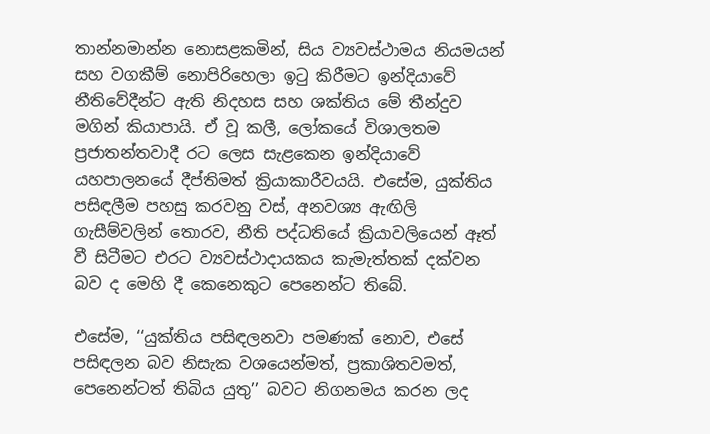තාන්නමාන්න නොසළකමින්, සිය ව්‍යවස්ථාමය නියමයන් සහ වගකීම් නොපිරිහෙලා ඉටු කිරීමට ඉන්දියාවේ නීතිවේදීන්ට ඇති නිදහස සහ ශක්තිය මේ තීන්දුව මගින් කියාපායි. ඒ වූ කලී, ලෝකයේ විශාලතම ප්‍රජාතන්තවාදී රට ලෙස සැළකෙන ඉන්දියාවේ යහපාලනයේ දීප්තිමත් ක්‍රියාකාරීවයයි. එසේම, යුක්තිය පසිඳලීම පහසු කරවනු වස්, අනවශ්‍ය ඇඟිලි ගැසීම්වලින් තොරව, නීති පද්ධතියේ ක්‍රියාවලියෙන් ඈත් වී සිටීමට එරට ව්‍යවස්ථාදායකය කැමැත්තක් දක්වන බව ද මෙහි දී කෙනෙකුට පෙනෙන්ට තිබේ.

එසේම, ‘‘යුක්තිය පසිඳලනවා පමණක් නොව, එසේ පසිඳලන බව නිසැක වශයෙන්මත්, ප්‍රකාශිතවමත්, පෙනෙන්ටත් තිබිය යුතු’’ බවට නිගනමය කරන ලද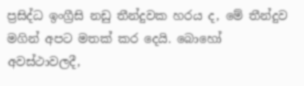ප්‍රසිද්ධ ඉංග්‍රීසි නඩු තීන්දුවක හරය ද, මේ තීන්දුව මගින් අපට මතක් කර දෙයි. බොහෝ අවස්ථාවලදී,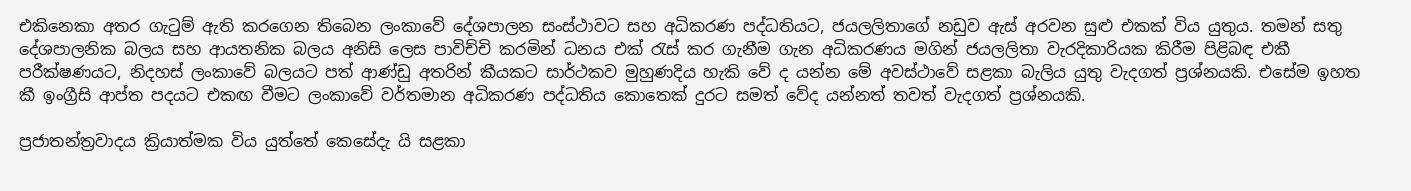එකිනෙකා අතර ගැටුම් ඇති කරගෙන තිබෙන ලංකාවේ දේශපාලන සංස්ථාවට සහ අධිකරණ පද්ධතියට, ජයලලිතාගේ නඩුව ඇස් අරවන සුළු එකක් විය යුතුය. තමන් සතු දේශපාලනික බලය සහ ආයතනික බලය අනිසි ලෙස පාවිච්චි කරමින් ධනය එක් රැස් කර ගැනීම ගැන අධිකරණය මගින් ජයලලිතා වැරදිකාරියක කිරීම පිළිබඳ එකී පරීක්ෂණයට, නිදහස් ලංකාවේ බලයට පත් ආණ්ඩු අතරින් කීයකට සාර්ථකව මුහුණදිය හැකි වේ ද යන්න මේ අවස්ථාවේ සළකා බැලිය යුතු වැදගත් ප්‍රශ්නයකි. එසේම ඉහත කී ඉංග්‍රීසි ආප්ත පදයට එකඟ වීමට ලංකාවේ වර්තමාන අධිකරණ පද්ධතිය කොතෙක් දුරට සමත් වේද යන්නත් තවත් වැදගත් ප්‍රශ්නයකි.

ප්‍රජාතන්ත්‍රවාදය ක්‍රියාත්මක විය යුත්තේ කෙසේදැ යි සළකා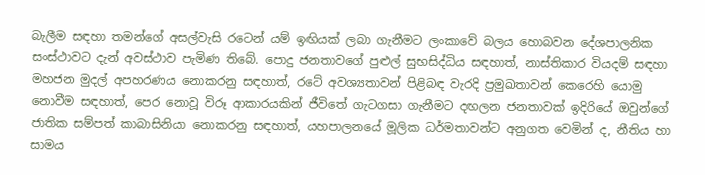බැලීම සඳහා තමන්ගේ අසල්වැසි රටෙන් යම් ඉඟියක් ලබා ගැනීමට ලංකාවේ බලය හොබවන දේශපාලනික සංස්ථාවට දැන් අවස්ථාව පැමිණ තිබේ. පොදු ජනතාවගේ පුළුල් සුභසිද්ධිය සඳහාත්, නාස්තිකාර වියදම් සඳහා මහජන මුදල් අපහරණය නොකරනු සඳහාත්, රටේ අවශ්‍යතාවන් පිළිබඳ වැරදි ප්‍රමුඛතාවන් කෙරෙහි යොමු නොවීම සඳහාත්, පෙර නොවූ විරූ ආකාරයකින් ජීවිතේ ගැටගසා ගැනීමට දඟලන ජනතාවක් ඉදිරියේ ඔවුන්ගේ ජාතික සම්පත් කාබාසිනියා නොකරනු සඳහාත්, යහපාලනයේ මූලික ධර්මතාවන්ට අනුගත වෙමින් ද, නීතිය හා සාමය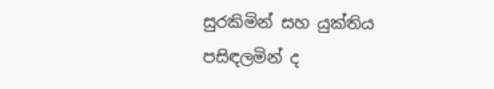සුරකිමින් සහ යුක්තිය පසිඳලමින් ද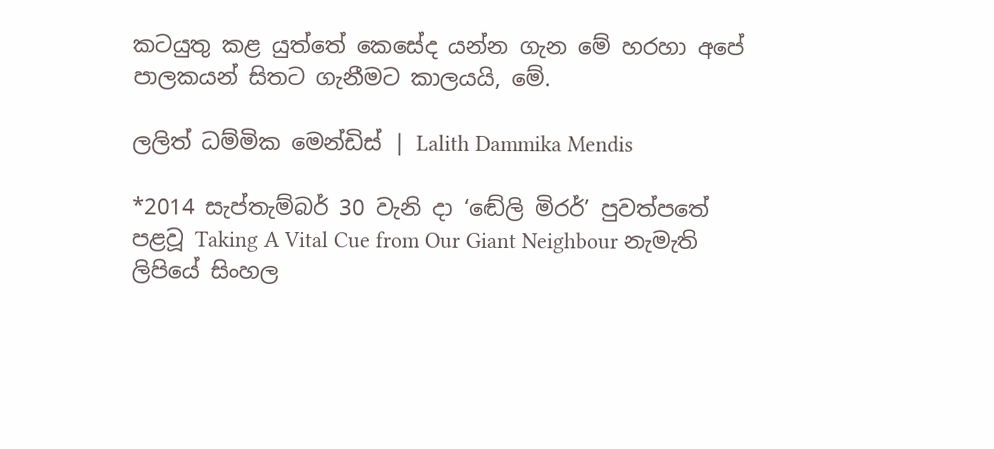කටයුතු කළ යුත්තේ කෙසේද යන්න ගැන මේ හරහා අපේ පාලකයන් සිතට ගැනීමට කාලයයි, මේ.

ලලිත් ධම්මික මෙන්ඩිස් | Lalith Dammika Mendis

*2014 සැප්තැම්බර් 30 වැනි දා ‘ඬේලි මිරර්’ පුවත්පතේ පළවූ Taking A Vital Cue from Our Giant Neighbour නැමැති ලිපියේ සිංහල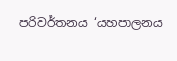පරිවර්තනය ‘යහපාලනය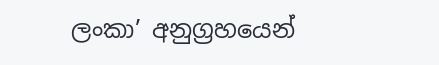ලංකා’ අනුග්‍රහයෙන්